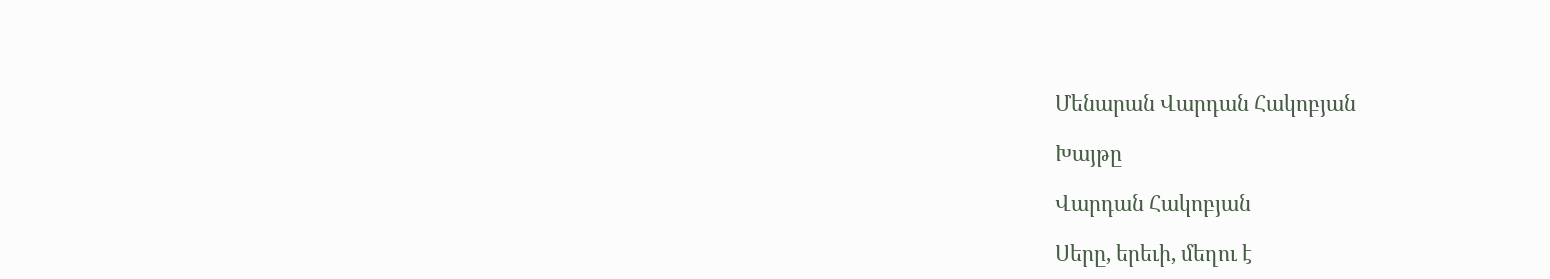Մենարան Վարդան Հակոբյան

Խայթը

Վարդան Հակոբյան

Սերը, երեւի, մեղու է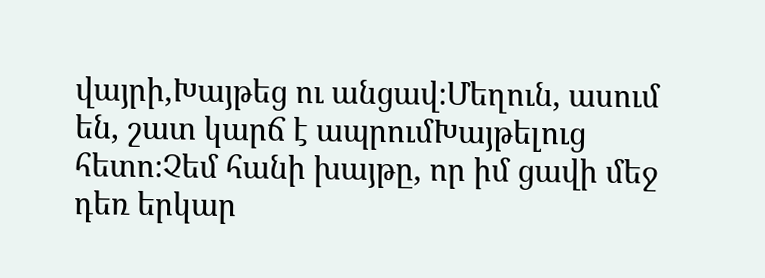վայրի,Խայթեց ու անցավ։Մեղուն, ասում են, շատ կարճ է ապրումԽայթելուց հետո։Չեմ հանի խայթը, որ իմ ցավի մեջ դեռ երկար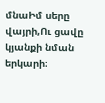մնաԻմ սերը վայրի,Ու ցավը կյանքի նման երկարի։